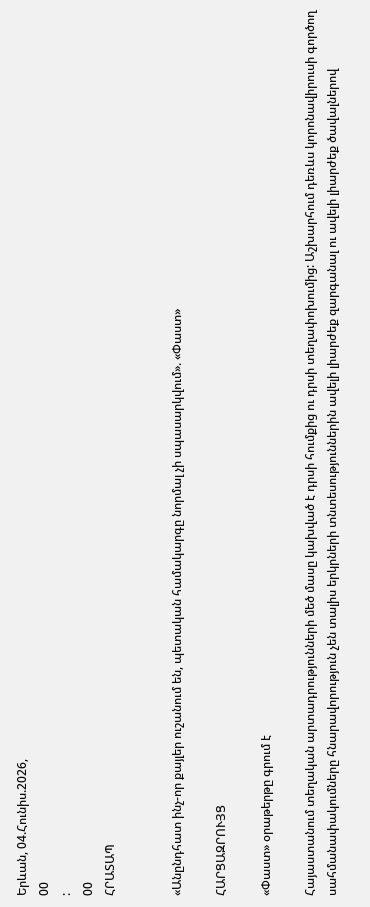Երևան, 04.Հունիս.2026,
00
:
00
ՀՐԱՏԱՊ


«Անընդհատ ինչ-որ քայլեր ուշանում են, պետական համակարգը նորմալ չի սպասարկվում». «Փաստ»

ՀԱՐՑԱԶՐՈՒՅՑ

«Փաստ» օրաթերթը գրում է

Հայաստանում տեղական արտադրությունների մեծ մասը կախված է դրսի հումքից ու դրսի տեղափոխումից: Աշխարհում դեռևս կորոնավիրուսի գործող սահմանափակումները հնարավորություն չեն տալիս երկրների տնտեսություններին ավելի լիարժեք զարգանալ ու ավելի լիարժեք ծավալներով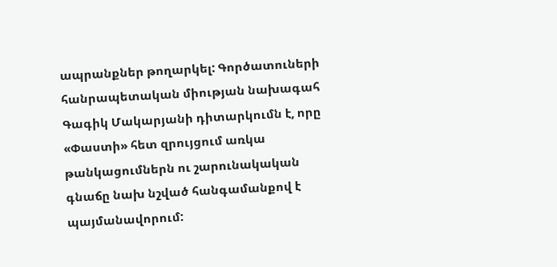ապրանքներ թողարկել: Գործատուների հանրապետական միության նախագահ Գագիկ Մակարյանի դիտարկումն է, որը «Փաստի» հետ զրույցում առկա թանկացումներն ու շարունակական գնաճը նախ նշված հանգամանքով է պայմանավորում: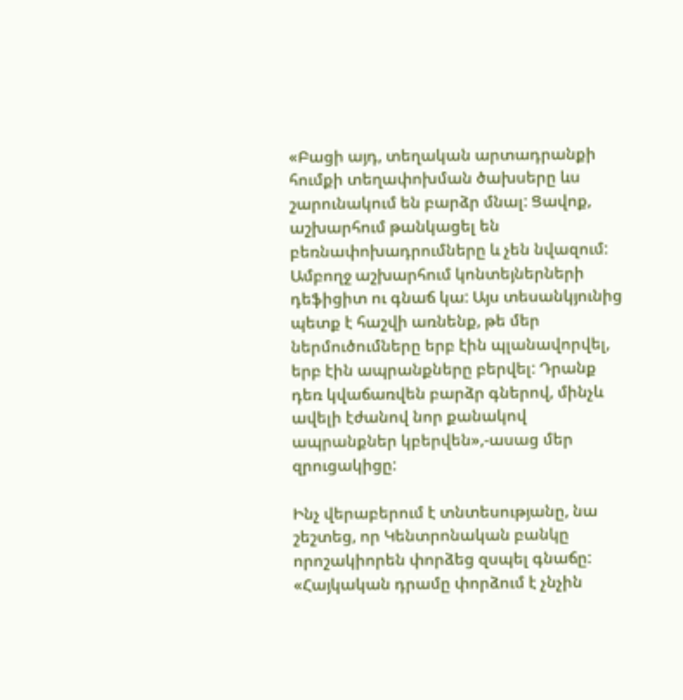«Բացի այդ, տեղական արտադրանքի հումքի տեղափոխման ծախսերը ևս շարունակում են բարձր մնալ: Ցավոք, աշխարհում թանկացել են բեռնափոխադրումները և չեն նվազում: Ամբողջ աշխարհում կոնտեյներների դեֆիցիտ ու գնաճ կա: Այս տեսանկյունից պետք է հաշվի առնենք, թե մեր ներմուծումները երբ էին պլանավորվել, երբ էին ապրանքները բերվել: Դրանք դեռ կվաճառվեն բարձր գներով, մինչև ավելի էժանով նոր քանակով ապրանքներ կբերվեն»,-ասաց մեր զրուցակիցը:

Ինչ վերաբերում է տնտեսությանը, նա շեշտեց, որ Կենտրոնական բանկը որոշակիորեն փորձեց զսպել գնաճը: «Հայկական դրամը փորձում է չնչին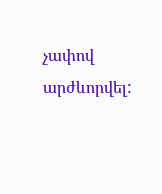չափով արժևորվել: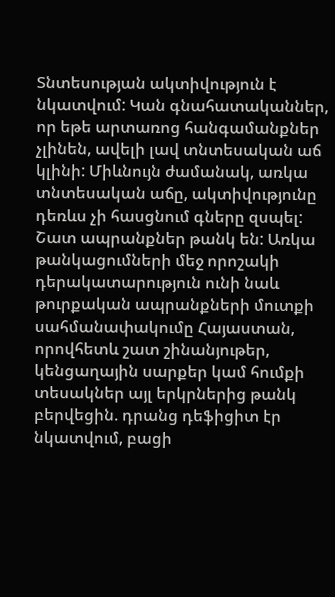Տնտեսության ակտիվություն է նկատվում: Կան գնահատականներ, որ եթե արտառոց հանգամանքներ չլինեն, ավելի լավ տնտեսական աճ կլինի: Միևնույն ժամանակ, առկա տնտեսական աճը, ակտիվությունը դեռևս չի հասցնում գները զսպել: Շատ ապրանքներ թանկ են: Առկա թանկացումների մեջ որոշակի դերակատարություն ունի նաև թուրքական ապրանքների մուտքի սահմանափակումը Հայաստան, որովհետև շատ շինանյութեր, կենցաղային սարքեր կամ հումքի տեսակներ այլ երկրներից թանկ բերվեցին. դրանց դեֆիցիտ էր նկատվում, բացի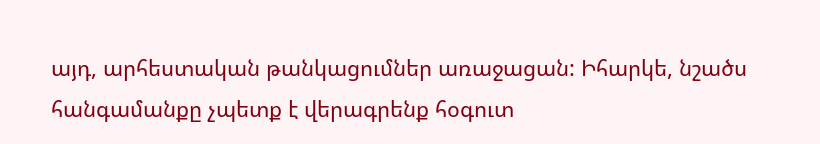այդ, արհեստական թանկացումներ առաջացան: Իհարկե, նշածս հանգամանքը չպետք է վերագրենք հօգուտ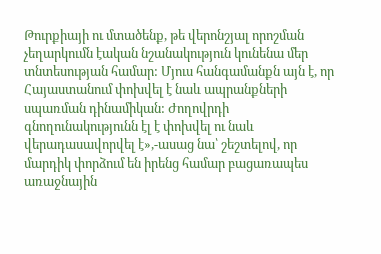Թուրքիայի ու մտածենք, թե վերոնշյալ որոշման չեղարկումն էական նշանակություն կունենա մեր տնտեսության համար: Մյուս հանգամանքն այն է, որ Հայաստանում փոխվել է նաև ապրանքների սպառման դինամիկան: Ժողովրդի գնողունակությունն էլ է փոխվել ու նաև վերադասավորվել է»,-ասաց նա՝ շեշտելով, որ մարդիկ փորձում են իրենց համար բացառապես առաջնային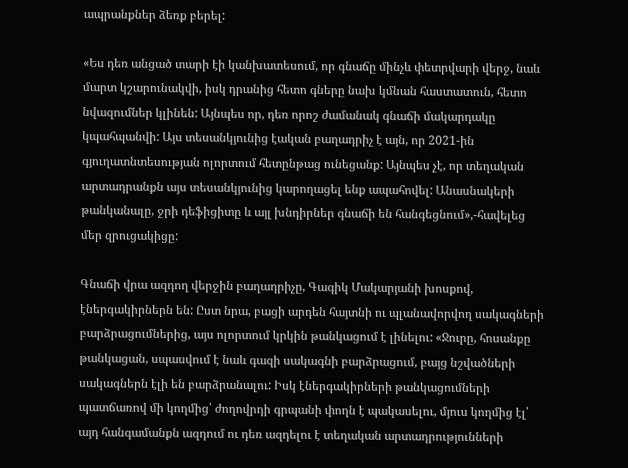ապրանքներ ձեռք բերել:

«Ես դեռ անցած տարի էի կանխատեսում, որ գնաճը մինչև փետրվարի վերջ, նաև մարտ կշարունակվի, իսկ դրանից հետո գները նախ կմնան հաստատուն, հետո նվազումներ կլինեն: Այնպես որ, դեռ որոշ ժամանակ գնաճի մակարդակը կպահպանվի: Այս տեսանկյունից էական բաղադրիչ է այն, որ 2021-ին գյուղատնտեսության ոլորտում հետընթաց ունեցանք: Այնպես չէ, որ տեղական արտադրանքն այս տեսանկյունից կարողացել ենք ապահովել: Անասնակերի թանկանալը, ջրի դեֆիցիտը և այլ խնդիրներ գնաճի են հանգեցնում»,-հավելեց մեր զրուցակիցը:

Գնաճի վրա ազդող վերջին բաղադրիչը, Գագիկ Մակարյանի խոսքով, էներգակիրներն են: Ըստ նրա, բացի արդեն հայտնի ու պլանավորվող սակագների բարձրացումներից, այս ոլորտում կրկին թանկացում է լինելու: «Ջուրը, հոսանքը թանկացան, սպասվում է նաև գազի սակագնի բարձրացում, բայց նշվածների սակագներն էլի են բարձրանալու: Իսկ էներգակիրների թանկացումների պատճառով մի կողմից՝ ժողովրդի գրպանի փողն է պակասելու, մյուս կողմից էլ՝ այդ հանգամանքն ազդում ու դեռ ազդելու է տեղական արտադրությունների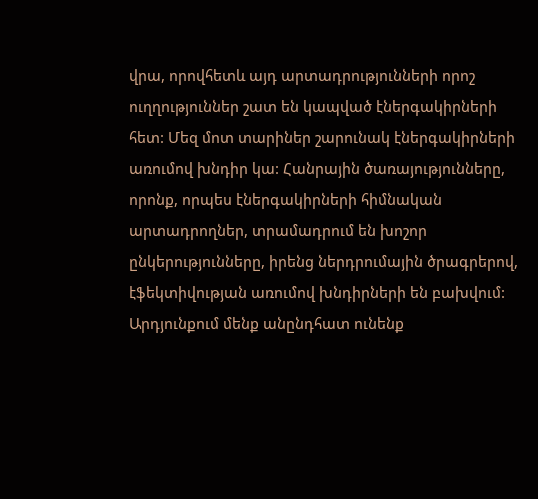վրա, որովհետև այդ արտադրությունների որոշ ուղղություններ շատ են կապված էներգակիրների հետ: Մեզ մոտ տարիներ շարունակ էներգակիրների առումով խնդիր կա: Հանրային ծառայությունները, որոնք, որպես էներգակիրների հիմնական արտադրողներ, տրամադրում են խոշոր ընկերությունները, իրենց ներդրումային ծրագրերով, էֆեկտիվության առումով խնդիրների են բախվում: Արդյունքում մենք անընդհատ ունենք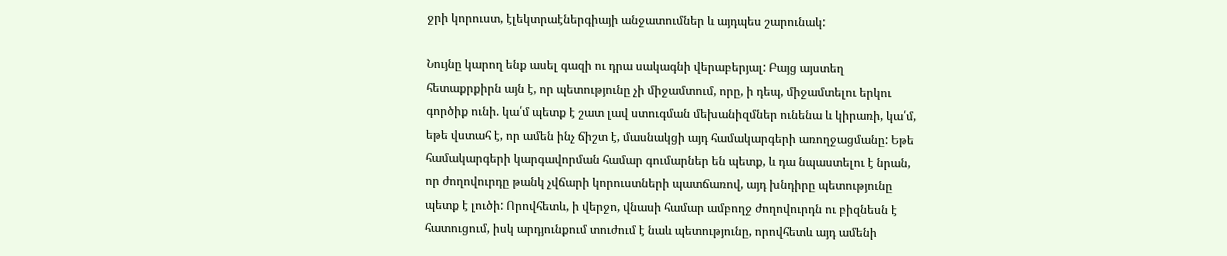ջրի կորուստ, էլեկտրաէներգիայի անջատումներ և այդպես շարունակ:

Նույնը կարող ենք ասել գազի ու դրա սակագնի վերաբերյալ: Բայց այստեղ հետաքրքիրն այն է, որ պետությունը չի միջամտում, որը, ի դեպ, միջամտելու երկու գործիք ունի. կա՛մ պետք է շատ լավ ստուգման մեխանիզմներ ունենա և կիրառի, կա՛մ, եթե վստահ է, որ ամեն ինչ ճիշտ է, մասնակցի այդ համակարգերի առողջացմանը: Եթե համակարգերի կարգավորման համար գումարներ են պետք, և դա նպաստելու է նրան, որ ժողովուրդը թանկ չվճարի կորուստների պատճառով, այդ խնդիրը պետությունը պետք է լուծի: Որովհետև, ի վերջո, վնասի համար ամբողջ ժողովուրդն ու բիզնեսն է հատուցում, իսկ արդյունքում տուժում է նաև պետությունը, որովհետև այդ ամենի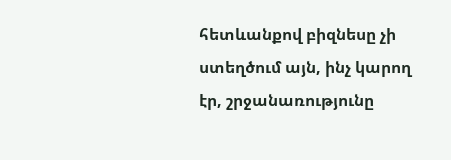հետևանքով բիզնեսը չի ստեղծում այն, ինչ կարող էր, շրջանառությունը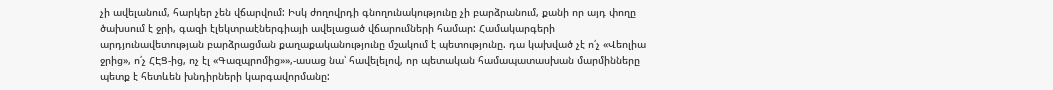չի ավելանում, հարկեր չեն վճարվում: Իսկ ժողովրդի գնողունակությունը չի բարձրանում, քանի որ այդ փողը ծախսում է ջրի, գազի էլեկտրաէներգիայի ավելացած վճարումների համար: Համակարգերի արդյունավետության բարձրացման քաղաքականությունը մշակում է պետությունը. դա կախված չէ ո՛չ «Վեոլիա ջրից», ո՛չ ՀԷՑ-ից, ոչ էլ «Գազպրոմից»»,-ասաց նա՝ հավելելով, որ պետական համապատասխան մարմինները պետք է հետևեն խնդիրների կարգավորմանը: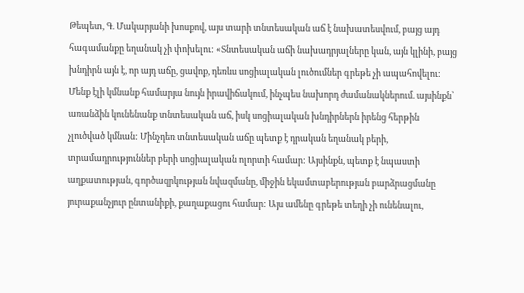Թեպետ, Գ. Մակարյանի խոսքով, այս տարի տնտեսական աճ է նախատեսվում, բայց այդ հագամանքը եղանակ չի փոխելու: «Տնտեսական աճի նախադրյալները կան, այն կլինի, բայց խնդիրն այն է, որ այդ աճը, ցավոք, դեռևս սոցիալական լուծումներ գրեթե չի ապահովելու: Մենք էլի կմնանք համարյա նույն իրավիճակում, ինչպես նախորդ ժամանակներում. այսինքն՝ առանձին կունենանք տնտեսական աճ, իսկ սոցիալական խնդիրներն իրենց հերթին չլուծված կմնան: Մինչդեռ տնտեսական աճը պետք է դրական եղանակ բերի, տրամադրություններ բերի սոցիալական ոլորտի համար: Այսինքն, պետք է նպաստի աղքատության, գործազրկության նվազմանը, միջին եկամտաբերության բարձրացմանը յուրաքանչյուր ընտանիքի, քաղաքացու համար: Այս ամենը գրեթե տեղի չի ունենալու,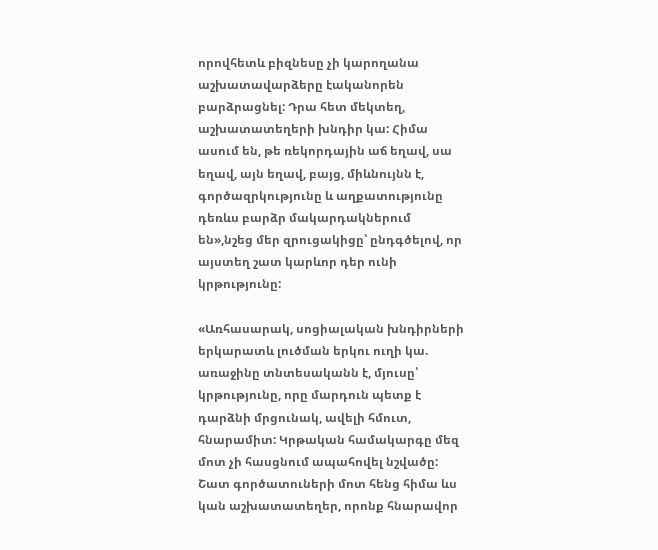որովհետև բիզնեսը չի կարողանա աշխատավարձերը էականորեն բարձրացնել: Դրա հետ մեկտեղ, աշխատատեղերի խնդիր կա: Հիմա ասում են, թե ռեկորդային աճ եղավ, սա եղավ, այն եղավ, բայց, միևնույնն է, գործազրկությունը և աղքատությունը դեռևս բարձր մակարդակներում են»,նշեց մեր զրուցակիցը՝ ընդգծելով, որ այստեղ շատ կարևոր դեր ունի կրթությունը:

«Առհասարակ, սոցիալական խնդիրների երկարատև լուծման երկու ուղի կա. առաջինը տնտեսականն է, մյուսը՝ կրթությունը, որը մարդուն պետք է դարձնի մրցունակ, ավելի հմուտ, հնարամիտ: Կրթական համակարգը մեզ մոտ չի հասցնում ապահովել նշվածը: Շատ գործատուների մոտ հենց հիմա ևս կան աշխատատեղեր, որոնք հնարավոր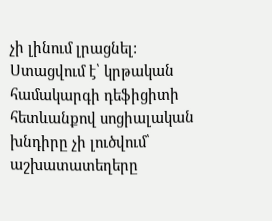չի լինում լրացնել: Ստացվում է՝ կրթական համակարգի դեֆիցիտի հետևանքով սոցիալական խնդիրը չի լուծվում՝ աշխատատեղերը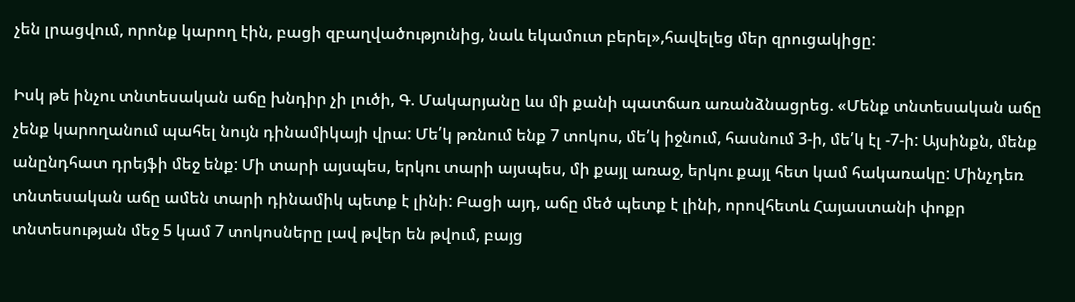չեն լրացվում, որոնք կարող էին, բացի զբաղվածությունից, նաև եկամուտ բերել»,հավելեց մեր զրուցակիցը:

Իսկ թե ինչու տնտեսական աճը խնդիր չի լուծի, Գ. Մակարյանը ևս մի քանի պատճառ առանձնացրեց. «Մենք տնտեսական աճը չենք կարողանում պահել նույն դինամիկայի վրա: Մե՛կ թռնում ենք 7 տոկոս, մե՛կ իջնում, հասնում 3-ի, մե՛կ էլ -7-ի: Այսինքն, մենք անընդհատ դրեյֆի մեջ ենք: Մի տարի այսպես, երկու տարի այսպես, մի քայլ առաջ, երկու քայլ հետ կամ հակառակը: Մինչդեռ տնտեսական աճը ամեն տարի դինամիկ պետք է լինի: Բացի այդ, աճը մեծ պետք է լինի, որովհետև Հայաստանի փոքր տնտեսության մեջ 5 կամ 7 տոկոսները լավ թվեր են թվում, բայց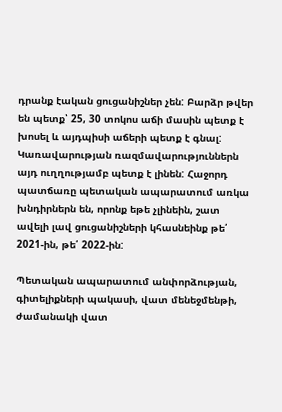դրանք էական ցուցանիշներ չեն: Բարձր թվեր են պետք՝ 25, 30 տոկոս աճի մասին պետք է խոսել և այդպիսի աճերի պետք է գնալ: Կառավարության ռազմավարություններն այդ ուղղությամբ պետք է լինեն: Հաջորդ պատճառը պետական ապարատում առկա խնդիրներն են, որոնք եթե չլինեին, շատ ավելի լավ ցուցանիշների կհասնեինք թե՛ 2021-ին, թե՛ 2022-ին:

Պետական ապարատում անփորձության, գիտելիքների պակասի, վատ մենեջմենթի, ժամանակի վատ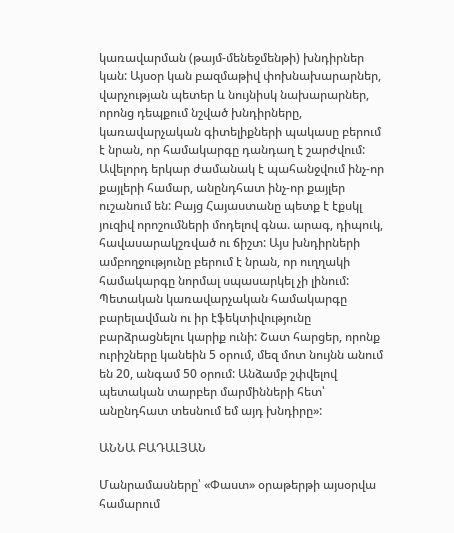կառավարման (թայմ-մենեջմենթի) խնդիրներ կան: Այսօր կան բազմաթիվ փոխնախարարներ, վարչության պետեր և նույնիսկ նախարարներ, որոնց դեպքում նշված խնդիրները, կառավարչական գիտելիքների պակասը բերում է նրան, որ համակարգը դանդաղ է շարժվում: Ավելորդ երկար ժամանակ է պահանջվում ինչ-որ քայլերի համար, անընդհատ ինչ-որ քայլեր ուշանում են: Բայց Հայաստանը պետք է էքսկլ յուզիվ որոշումների մոդելով գնա. արագ, դիպուկ, հավասարակշռված ու ճիշտ: Այս խնդիրների ամբողջությունը բերում է նրան, որ ուղղակի համակարգը նորմալ սպասարկել չի լինում: Պետական կառավարչական համակարգը բարելավման ու իր էֆեկտիվությունը բարձրացնելու կարիք ունի: Շատ հարցեր, որոնք ուրիշները կանեին 5 օրում, մեզ մոտ նույնն անում են 20, անգամ 50 օրում: Անձամբ շփվելով պետական տարբեր մարմինների հետ՝ անընդհատ տեսնում եմ այդ խնդիրը»:

ԱՆՆԱ ԲԱԴԱԼՅԱՆ

Մանրամասները՝ «Փաստ» օրաթերթի այսօրվա համարում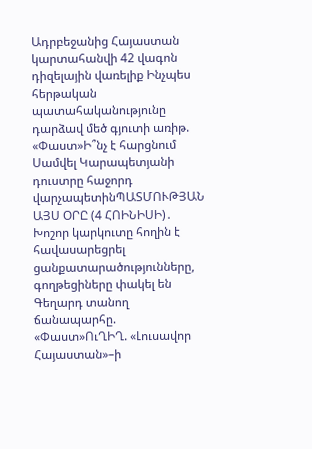Ադրբեջանից Հայաստան կարտահանվի 42 վագոն դիզելային վառելիք Ինչպես հերթական պատահականությունը դարձավ մեծ գյուտի առիթ. «Փաստ»Ի՞նչ է հարցնում Սամվել Կարապետյանի դուստրը հաջորդ վարչապետինՊԱՏՄՈՒԹՅԱՆ ԱՅՍ ՕՐԸ (4 ՀՈԻՆԻՍԻ)․ Խոշոր կարկուտը հողին է հավասարեցրել ցանքատարածությունները, գողթեցիները փակել են Գեղարդ տանող ճանապարհը. «Փաստ»ՈւՂԻՂ. «Լուսավոր Հայաստան»–ի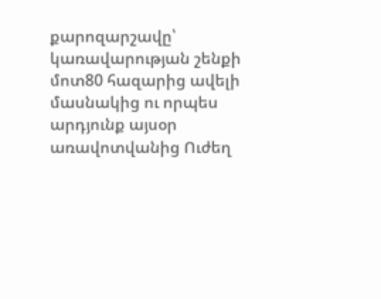քարոզարշավը՝ կառավարության շենքի մոտ80 հազարից ավելի մասնակից ու որպես արդյունք այսօր առավոտվանից Ուժեղ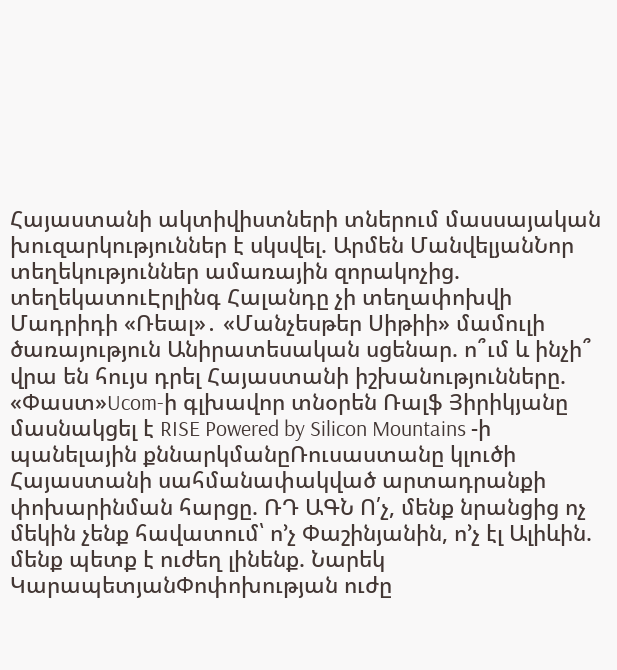Հայաստանի ակտիվիստների տներում մասսայական խուզարկություններ է սկսվել. Արմեն ՄանվելյանՆոր տեղեկություններ ամառային զորակոչից. տեղեկատուԷրլինգ Հալանդը չի տեղափոխվի Մադրիդի «Ռեալ»․ «Մանչեսթեր Սիթիի» մամուլի ծառայություն Անիրատեսական սցենար. ո՞ւմ և ինչի՞ վրա են հույս դրել Հայաստանի իշխանությունները. «Փաստ»Ucom-ի գլխավոր տնօրեն Ռալֆ Յիրիկյանը մասնակցել է RISE Powered by Silicon Mountains -ի պանելային քննարկմանըՌուսաստանը կլուծի Հայաստանի սահմանափակված արտադրանքի փոխարինման հարցը. ՌԴ ԱԳՆ Ո՛չ, մենք նրանցից ոչ մեկին չենք հավատում՝ ո’չ Փաշինյանին, ո’չ էլ Ալիևին. մենք պետք է ուժեղ լինենք. Նարեկ ԿարապետյանՓոփոխության ուժը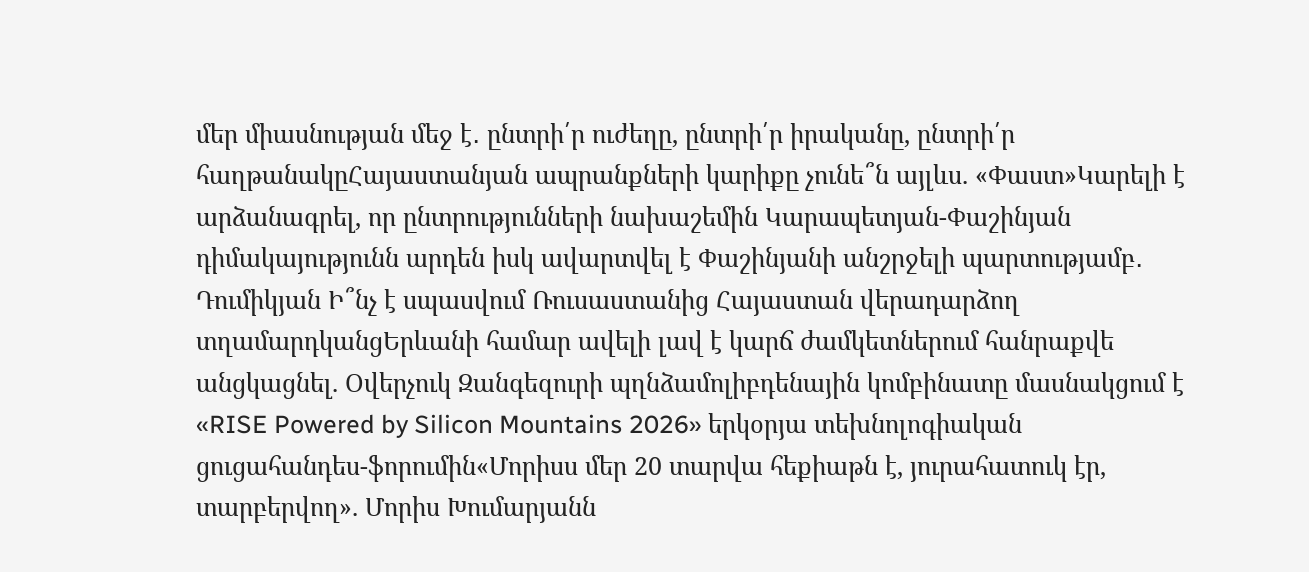մեր միասնության մեջ է․ ընտրի՛ր ուժեղը, ընտրի՛ր իրականը, ընտրի՛ր հաղթանակըՀայաստանյան ապրանքների կարիքը չունե՞ն այլևս. «Փաստ»Կարելի է արձանագրել, որ ընտրությունների նախաշեմին Կարապետյան-Փաշինյան դիմակայությունն արդեն իսկ ավարտվել է Փաշինյանի անշրջելի պարտությամբ․ Դումիկյան Ի՞նչ է սպասվում Ռուսաստանից Հայաստան վերադարձող տղամարդկանցԵրևանի համար ավելի լավ է կարճ ժամկետներում հանրաքվե անցկացնել. Օվերչուկ Զանգեզուրի պղնձամոլիբդենային կոմբինատը մասնակցում է «RISE Powered by Silicon Mountains 2026» երկօրյա տեխնոլոգիական ցուցահանդես-ֆորումին«Մորիսս մեր 20 տարվա հեքիաթն է, յուրահատուկ էր, տարբերվող». Մորիս Խումարյանն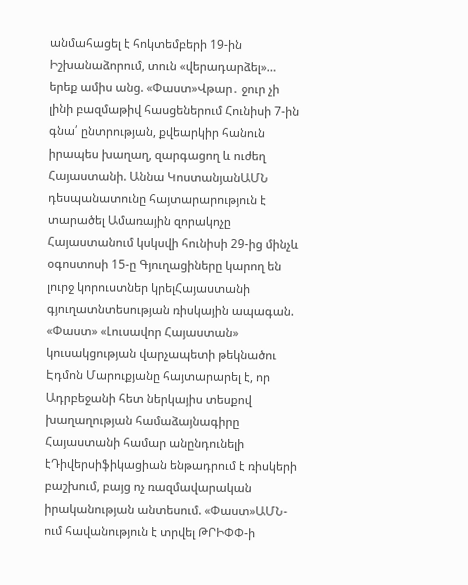անմահացել է հոկտեմբերի 19-ին Իշխանաձորում, տուն «վերադարձել»… երեք ամիս անց. «Փաստ»Վթար․ ջուր չի լինի բազմաթիվ հասցեներում Հունիսի 7-ին գնա՛ ընտրության, քվեարկիր հանուն իրապես խաղաղ, զարգացող և ուժեղ Հայաստանի. Աննա ԿոստանյանԱՄՆ դեսպանատունը հայտարարություն է տարածել Ամառային զորակոչը Հայաստանում կսկսվի հունիսի 29-ից մինչև օգոստոսի 15-ը Գյուղացիները կարող են լուրջ կորուստներ կրելՀայաստանի գյուղատնտեսության ռիսկային ապագան. «Փաստ» «Լուսավոր Հայաստան» կուսակցության վարչապետի թեկնածու Էդմոն Մարուքյանը հայտարարել է, որ Ադրբեջանի հետ ներկայիս տեսքով խաղաղության համաձայնագիրը Հայաստանի համար անընդունելի էԴիվերսիֆիկացիան ենթադրում է ռիսկերի բաշխում, բայց ոչ ռազմավարական իրականության անտեսում. «Փաստ»ԱՄՆ-ում հավանություն է տրվել ԹՐԻՓՓ-ի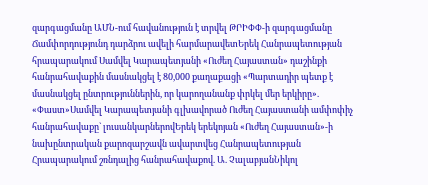զարգացմանը ԱՄՆ-ում հավանություն է տրվել ԹՐԻՓՓ-ի զարգացմանը Ճամփորդությունդ դարձրու ավելի հարմարավետԵրեկ Հանրապետության հրապարակում Սամվել Կարապետյանի «Ուժեղ Հայաստան» դաշինքի հանրահավաքին մասնակցել է 80,000 քաղաքացի «Պարտադիր պետք է մասնակցել ընտրություններին, որ կարողանանք փրկել մեր երկիրը». «Փաստ»Սամվել Կարապետյանի գլխավորած Ուժեղ Հայաստանի ամփոփիչ հանրահավաքը` լուսանկարներովԵրեկ երեկոյան «Ուժեղ Հայաստան»-ի նախընտրական քարոզարշավն ավարտվեց Հանրապետության Հրապարակում շռնդալից հանրահավաքով. Ա. ՉալաբյանՆիկոլ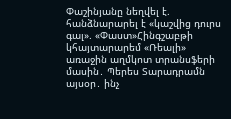Փաշինյանը նեղվել է. հանձնարարել է «կաշվից դուրս գալ». «Փաստ»Հինգշաբթի կհայտարարեմ «Ռեալի» առաջին աղմկոտ տրանսֆերի մասին․ Պերես Տարադրամն այսօր․ ինչ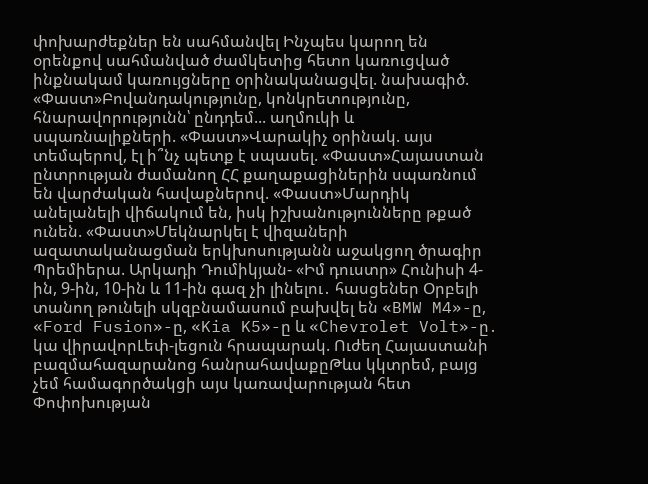փոխարժեքներ են սահմանվել Ինչպես կարող են օրենքով սահմանված ժամկետից հետո կառուցված ինքնակամ կառույցները օրինականացվել. նախագիծ. «Փաստ»Բովանդակությունը, կոնկրետությունը, հնարավորությունն՝ ընդդեմ... աղմուկի և սպառնալիքների. «Փաստ»Վարակիչ օրինակ. այս տեմպերով, էլ ի՞նչ պետք է սպասել. «Փաստ»Հայաստան ընտրության ժամանող ՀՀ քաղաքացիներին սպառնում են վարժական հավաքներով. «Փաստ»Մարդիկ անելանելի վիճակում են, իսկ իշխանությունները թքած ունեն. «Փաստ»Մեկնարկել է վիզաների ազատականացման երկխոսությանն աջակցող ծրագիր Պրեմիերա. Արկադի Դումիկյան- «Իմ դուստր» Հունիսի 4-ին, 9-ին, 10-ին և 11-ին գազ չի լինելու․ հասցեներ Օրբելի տանող թունելի սկզբնամասում բախվել են «BMW M4»-ը, «Ford Fusion»-ը, «Kia K5»-ը և «Chevrolet Volt»-ը․ կա վիրավորԼեփ-լեցուն հրապարակ. Ուժեղ Հայաստանի բազմահազարանոց հանրահավաքըԹևս կկտրեմ, բայց չեմ համագործակցի այս կառավարության հետ Փոփոխության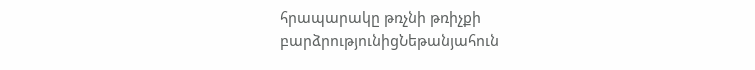հրապարակը թռչնի թռիչքի բարձրությունիցՆեթանյահուն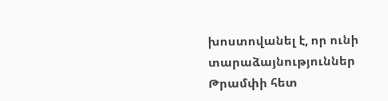խոստովանել է, որ ունի տարաձայնություններ Թրամփի հետ